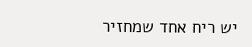יש ריח אחד שמחזיר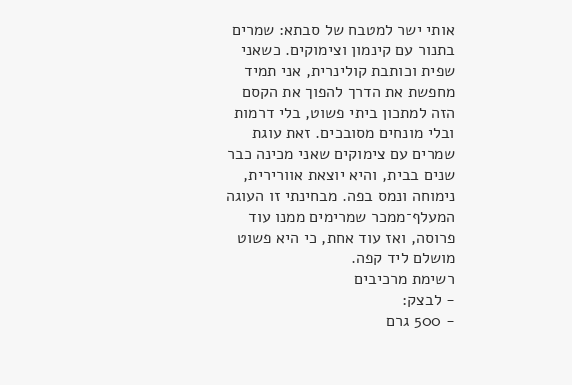אותי ישר למטבח של סבתא: שמרים בתנור עם קינמון וצימוקים. כשאני שפית וכותבת קולינרית, אני תמיד מחפשת את הדרך להפוך את הקסם הזה למתכון ביתי פשוט, בלי דרמות ובלי מונחים מסובכים. זאת עוגת שמרים עם צימוקים שאני מכינה כבר שנים בבית, והיא יוצאת אוורירית, נימוחה ונמס בפה. מבחינתי זו העוגה המעלף־ממכר שמרימים ממנו עוד פרוסה, ואז עוד אחת, כי היא פשוט מושלם ליד קפה.
רשימת מרכיבים
- לבצק:
- 500 גרם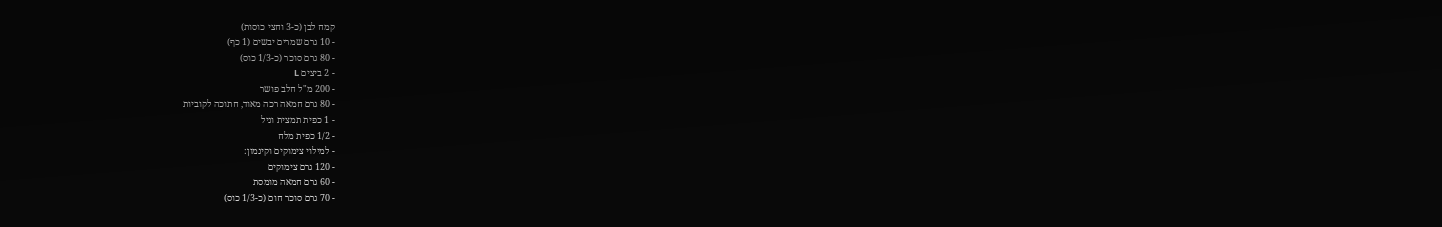קמח לבן (כ-3 וחצי כוסות)
- 10 גרם שמרים יבשים (1 כף)
- 80 גרם סוכר (כ-1/3 כוס)
- 2 ביצים L
- 200 מ"ל חלב פושר
- 80 גרם חמאה רכה מאוד, חתוכה לקוביות
- 1 כפית תמצית וניל
- 1/2 כפית מלח
- למילוי צימוקים וקינמון:
- 120 גרם צימוקים
- 60 גרם חמאה מומסת
- 70 גרם סוכר חום (כ-1/3 כוס)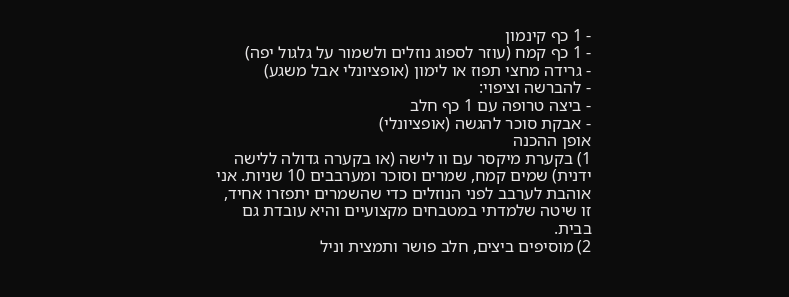- 1 כף קינמון
- 1 כף קמח (עוזר לספוג נוזלים ולשמור על גלגול יפה)
- גרידה מחצי תפוז או לימון (אופציונלי אבל משגע)
- להברשה וציפוי:
- ביצה טרופה עם 1 כף חלב
- אבקת סוכר להגשה (אופציונלי)
אופן ההכנה
1) בקערת מיקסר עם וו לישה (או בקערה גדולה ללישה ידנית) שמים קמח, שמרים וסוכר ומערבבים 10 שניות. אני אוהבת לערבב לפני הנוזלים כדי שהשמרים יתפזרו אחיד, זו שיטה שלמדתי במטבחים מקצועיים והיא עובדת גם בבית.
2) מוסיפים ביצים, חלב פושר ותמצית וניל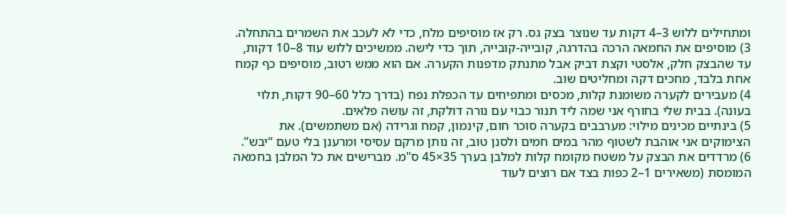ומתחילים ללוש 3–4 דקות עד שנוצר בצק גס. רק אז מוסיפים מלח, כדי לא לעכב את השמרים בהתחלה.
3) מוסיפים את החמאה הרכה בהדרגה, קובייה-קובייה, תוך כדי לישה. ממשיכים ללוש עוד 8–10 דקות, עד שהבצק חלק, אלסטי וקצת דביק אבל מתנתק מדפנות הקערה. אם הוא ממש רטוב, מוסיפים כף קמח אחת בלבד, מחכים דקה ומחליטים שוב.
4) מעבירים לקערה משומנת קלות, מכסים ומתפיחים עד הכפלת נפח (בדרך כלל 60–90 דקות, תלוי בעונה). בבית שלי בחורף אני שמה ליד תנור כבוי עם נורה דולקת, זה עושה פלאים.
5) בינתיים מכינים מילוי: מערבבים בקערה סוכר חום, קינמון, קמח וגרידה (אם משתמשים). את הצימוקים אני אוהבת לשטוף מהר במים חמים ולסנן טוב, זה נותן מרקם עסיסי ומרענן בלי טעם “יבש”.
6) מרדדים את הבצק על משטח מקומח קלות למלבן בערך 35×45 ס"מ. מברישים את כל המלבן בחמאה המומסת (משאירים 1–2 כפות בצד אם רוצים לעוד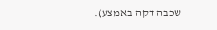שכבה דקה באמצע).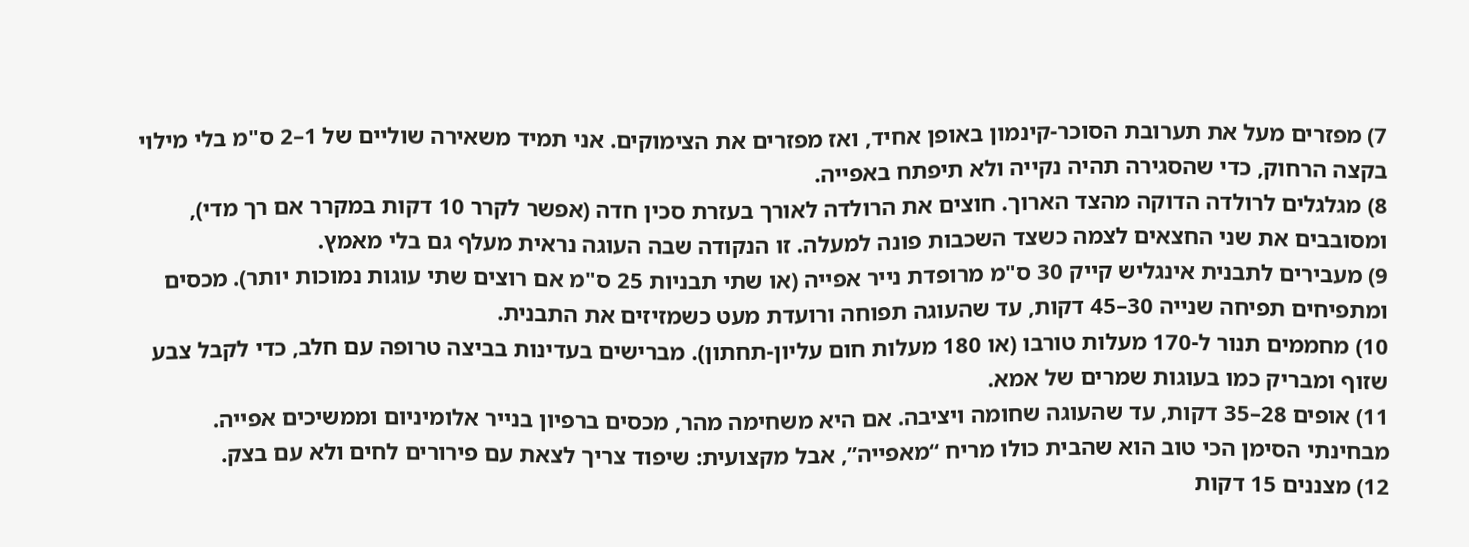7) מפזרים מעל את תערובת הסוכר-קינמון באופן אחיד, ואז מפזרים את הצימוקים. אני תמיד משאירה שוליים של 1–2 ס"מ בלי מילוי בקצה הרחוק, כדי שהסגירה תהיה נקייה ולא תיפתח באפייה.
8) מגלגלים לרולדה הדוקה מהצד הארוך. חוצים את הרולדה לאורך בעזרת סכין חדה (אפשר לקרר 10 דקות במקרר אם רך מדי), ומסובבים את שני החצאים לצמה כשצד השכבות פונה למעלה. זו הנקודה שבה העוגה נראית מעלף גם בלי מאמץ.
9) מעבירים לתבנית אינגליש קייק 30 ס"מ מרופדת נייר אפייה (או שתי תבניות 25 ס"מ אם רוצים שתי עוגות נמוכות יותר). מכסים ומתפיחים תפיחה שנייה 30–45 דקות, עד שהעוגה תפוחה ורועדת מעט כשמזיזים את התבנית.
10) מחממים תנור ל-170 מעלות טורבו (או 180 מעלות חום עליון-תחתון). מברישים בעדינות בביצה טרופה עם חלב, כדי לקבל צבע שזוף ומבריק כמו בעוגות שמרים של אמא.
11) אופים 28–35 דקות, עד שהעוגה שחומה ויציבה. אם היא משחימה מהר, מכסים ברפיון בנייר אלומיניום וממשיכים אפייה. מבחינתי הסימן הכי טוב הוא שהבית כולו מריח “מאפייה”, אבל מקצועית: שיפוד צריך לצאת עם פירורים לחים ולא עם בצק.
12) מצננים 15 דקות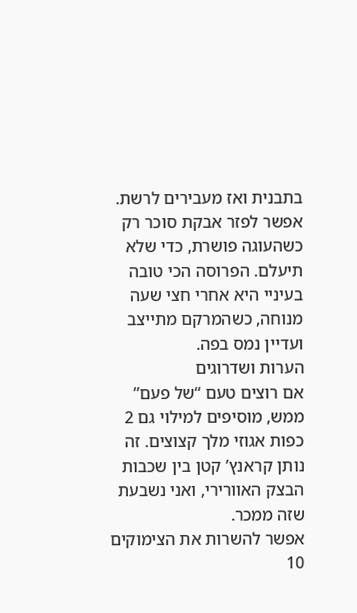בתבנית ואז מעבירים לרשת. אפשר לפזר אבקת סוכר רק כשהעוגה פושרת, כדי שלא תיעלם. הפרוסה הכי טובה בעיניי היא אחרי חצי שעה מנוחה, כשהמרקם מתייצב ועדיין נמס בפה.
הערות ושדרוגים
אם רוצים טעם “של פעם” ממש, מוסיפים למילוי גם 2 כפות אגוזי מלך קצוצים. זה נותן קראנץ’ קטן בין שכבות הבצק האוורירי, ואני נשבעת שזה ממכר.
אפשר להשרות את הצימוקים 10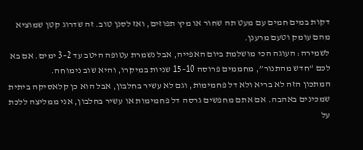דקות במים חמים עם מעט תה שחור או מיץ תפוזים, ואז לסנן טוב. זה שדרוג קטן שמוציא מהם עומק וטעם מרענן.
לשמירה: העוגה הכי מושלמת ביום האפייה, אבל נשמרת עטופה היטב עד 2–3 ימים. אם בא לכם “חדש מהתנור”, מחממים פרוסה 10–15 שניות במיקרו, והיא שוב נימוחה.
המתכון הזה לא בריא ולא דל פחמימות, וגם לא עשיר בחלבון, אבל הוא כן קלאסיקה ביתית שמכינים באהבה. אם אתם מחפשים גרסה דל פחמימות או עשיר בחלבון, אני ממליצה ללכת על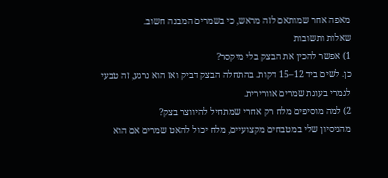מאפה אחר שמותאם לזה מראש, כי בשמרים המבנה חשוב.
שאלות ותשובות
1) אפשר להכין את הבצק בלי מיקסר?
כן. לשים ביד 12–15 דקות. בהתחלה הבצק דביק ואז הוא נרגע, זה טבעי לגמרי בעוגת שמרים אוורירית.
2) למה מוסיפים מלח רק אחרי שמתחיל להיווצר בצק?
מהניסיון שלי במטבחים מקצועיים, מלח יכול להאט שמרים אם הוא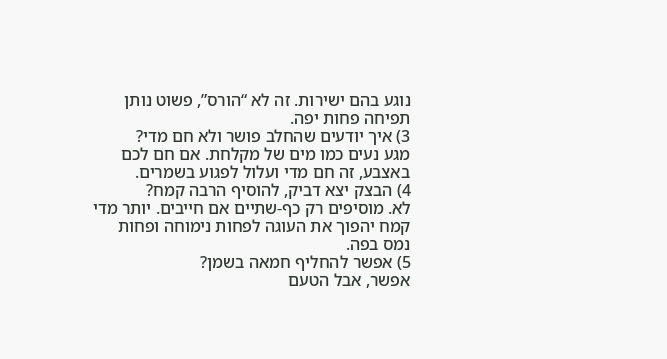נוגע בהם ישירות. זה לא “הורס”, פשוט נותן תפיחה פחות יפה.
3) איך יודעים שהחלב פושר ולא חם מדי?
מגע נעים כמו מים של מקלחת. אם חם לכם באצבע, זה חם מדי ועלול לפגוע בשמרים.
4) הבצק יצא דביק, להוסיף הרבה קמח?
לא. מוסיפים רק כף-שתיים אם חייבים. יותר מדי קמח יהפוך את העוגה לפחות נימוחה ופחות נמס בפה.
5) אפשר להחליף חמאה בשמן?
אפשר, אבל הטעם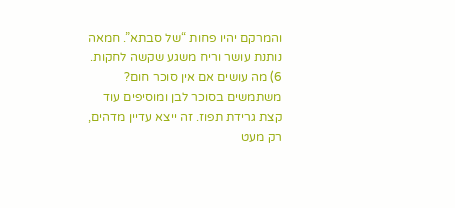והמרקם יהיו פחות “של סבתא”. חמאה נותנת עושר וריח משגע שקשה לחקות.
6) מה עושים אם אין סוכר חום?
משתמשים בסוכר לבן ומוסיפים עוד קצת גרידת תפוז. זה ייצא עדיין מדהים, רק מעט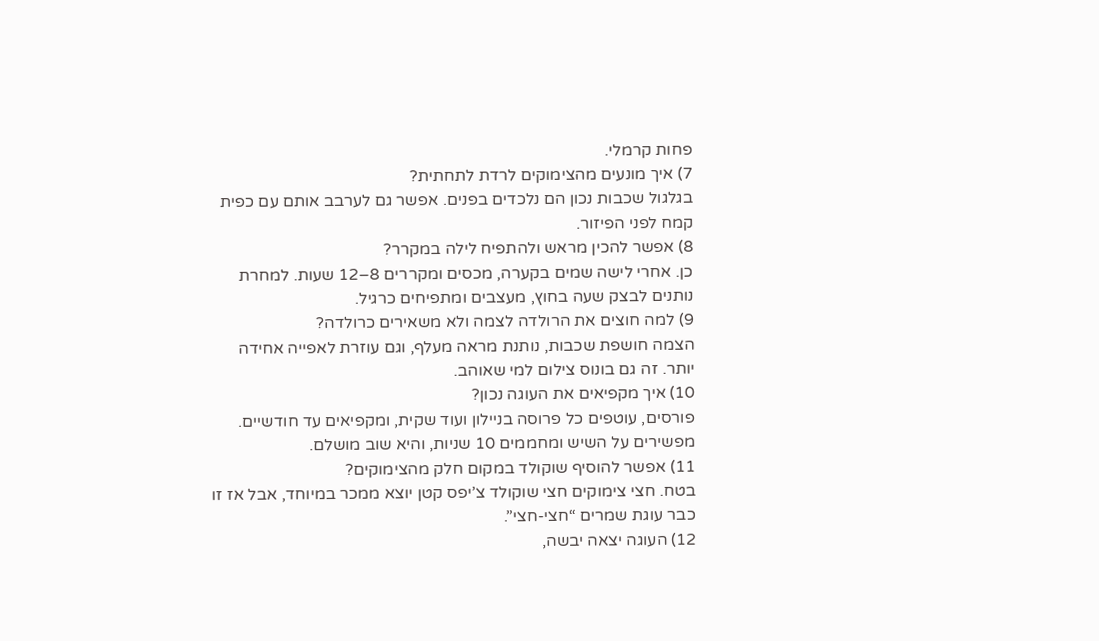פחות קרמלי.
7) איך מונעים מהצימוקים לרדת לתחתית?
בגלגול שכבות נכון הם נלכדים בפנים. אפשר גם לערבב אותם עם כפית קמח לפני הפיזור.
8) אפשר להכין מראש ולהתפיח לילה במקרר?
כן. אחרי לישה שמים בקערה, מכסים ומקררים 8–12 שעות. למחרת נותנים לבצק שעה בחוץ, מעצבים ומתפיחים כרגיל.
9) למה חוצים את הרולדה לצמה ולא משאירים כרולדה?
הצמה חושפת שכבות, נותנת מראה מעלף, וגם עוזרת לאפייה אחידה יותר. זה גם בונוס צילום למי שאוהב.
10) איך מקפיאים את העוגה נכון?
פורסים, עוטפים כל פרוסה בניילון ועוד שקית, ומקפיאים עד חודשיים. מפשירים על השיש ומחממים 10 שניות, והיא שוב מושלם.
11) אפשר להוסיף שוקולד במקום חלק מהצימוקים?
בטח. חצי צימוקים חצי שוקולד צ’יפס קטן יוצא ממכר במיוחד, אבל אז זו כבר עוגת שמרים “חצי-חצי”.
12) העוגה יצאה יבשה,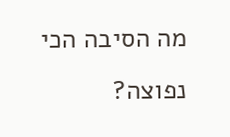מה הסיבה הכי נפוצה?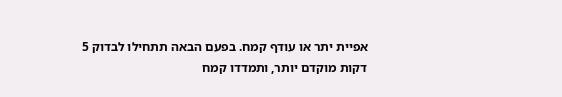אפיית יתר או עודף קמח. בפעם הבאה תתחילו לבדוק 5 דקות מוקדם יותר, ותמדדו קמח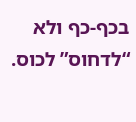בכף-כף ולא “לדחוס” לכוס.